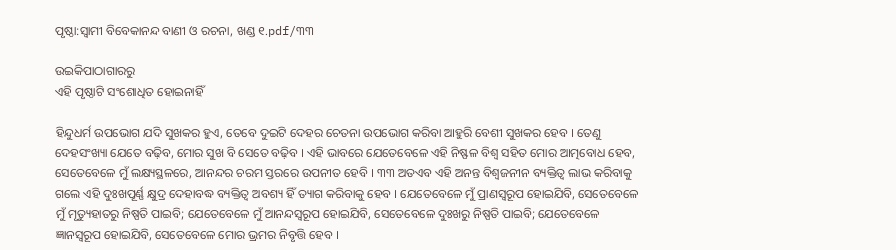ପୃଷ୍ଠା:ସ୍ୱାମୀ ବିବେକାନନ୍ଦ ବାଣୀ ଓ ରଚନା, ଖଣ୍ଡ ୧.pdf/୩୩

ଉଇକିପାଠାଗାର‌ରୁ
ଏହି ପୃଷ୍ଠାଟି ସଂଶୋଧିତ ହୋଇନାହିଁ

ହିନ୍ଦୁଧର୍ମ ଉପଭୋଗ ଯଦି ସୁଖକର ହୁଏ, ତେବେ ଦୁଇଟି ଦେହର ଚେତନା ଉପଭୋଗ କରିବା ଆହୁରି ବେଶୀ ସୁଖକର ହେବ । ତେଣୁ ଦେହସଂଖ୍ୟା ଯେତେ ବଢ଼ିବ, ମୋର ସୁଖ ବି ସେତେ ବଢ଼ିବ । ଏହି ଭାବରେ ଯେତେବେଳେ ଏହି ନିଷ୍ଫଳ ବିଶ୍ବ ସହିତ ମୋର ଆତ୍ମବୋଧ ହେବ, ସେତେବେଳେ ମୁଁ ଲକ୍ଷ୍ୟସ୍ଥଳରେ, ଆନନ୍ଦର ଚରମ ସ୍ତରରେ ଉପନୀତ ହେବି । ୩୩ ଅତଏବ ଏହି ଅନନ୍ତ ବିଶ୍ବଜନୀନ ବ୍ୟକ୍ତିତ୍ଵ ଲାଭ କରିବାକୁ ଗଲେ ଏହି ଦୁଃଖପୂର୍ଣ୍ଣ କ୍ଷୁଦ୍ର ଦେହାବଦ୍ଧ ବ୍ୟକ୍ତିତ୍ଵ ଅବଶ୍ୟ ହିଁ ତ୍ୟାଗ କରିବାକୁ ହେବ । ଯେତେବେଳେ ମୁଁ ପ୍ରାଣସ୍ବରୂପ ହୋଇଯିବି, ସେତେବେଳେ ମୁଁ ମୃତ୍ୟୁହାତରୁ ନିଷ୍ପତି ପାଇବି; ଯେତେବେଳେ ମୁଁ ଆନନ୍ଦସ୍ବରୂପ ହୋଇଯିବି, ସେତେବେଳେ ଦୁଃଖରୁ ନିଷ୍ପତି ପାଇବି; ଯେତେବେଳେ ଜ୍ଞାନସ୍ବରୂପ ହୋଇଯିବି, ସେତେବେଳେ ମୋର ଭ୍ରମର ନିବୃତ୍ତି ହେବ ।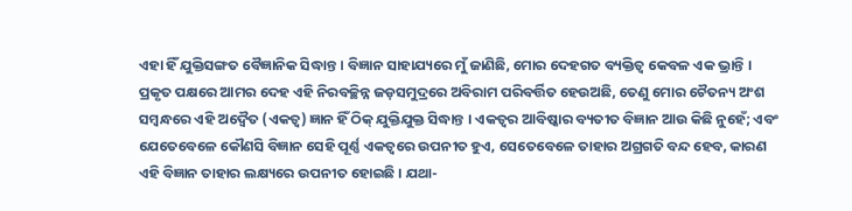ଏହା ହିଁ ଯୁକ୍ତିସଙ୍ଗତ ବୈଜ୍ଞାନିକ ସିଦ୍ଧାନ୍ତ । ବିଜ୍ଞାନ ସାହାଯ୍ୟରେ ମୁଁ ଜାଣିଛି, ମୋର ଦେହଗତ ବ୍ୟକ୍ତିତ୍ଵ କେବଳ ଏକ ଭ୍ରାନ୍ତି । ପ୍ରକୃତ ପକ୍ଷରେ ଆମର ଦେହ ଏହି ନିରବଚ୍ଛିନ୍ନ ଜଡ଼ସମୁଦ୍ରରେ ଅବିରାମ ପରିବର୍ତ୍ତିତ ହେଉଅଛି, ତେଣୁ ମୋର ଚୈତନ୍ୟ ଅଂଶ ସମ୍ବନ୍ଧରେ ଏହି ଅଦ୍ଵୈତ (ଏକତ୍ଵ) ଜ୍ଞାନ ହିଁ ଠିକ୍ ଯୁକ୍ତିଯୁକ୍ତ ସିଦ୍ଧାନ୍ତ । ଏକତ୍ଵର ଆବିଷ୍କାର ବ୍ୟତୀତ ବିଜ୍ଞାନ ଆଉ କିଛି ନୁହେଁ; ଏବଂ ଯେତେବେଳେ କୌଣସି ବିଜ୍ଞାନ ସେହି ପୂର୍ଣ୍ଣ ଏକତ୍ଵରେ ଉପନୀତ ହୁଏ, ସେତେବେଳେ ତାହାର ଅଗ୍ରଗତି ବନ୍ଦ ହେବ, କାରଣ ଏହି ବିଜ୍ଞାନ ତାହାର ଲକ୍ଷ୍ୟରେ ଉପନୀତ ହୋଇଛି । ଯଥା-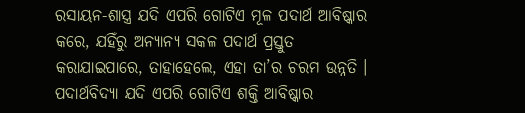ରସାୟନ-ଶାସ୍ତ୍ର ଯଦି ଏପରି ଗୋଟିଏ ମୂଳ ପଦାର୍ଥ ଆବିଷ୍କାର କରେ, ଯହିଁରୁ ଅନ୍ୟାନ୍ୟ ସକଳ ପଦାର୍ଥ ପ୍ରସ୍ତୁତ କରାଯାଇପାରେ, ତାହାହେଲେ, ଏହା ତା’ର ଚରମ ଉନ୍ନତି । ପଦାର୍ଥବିଦ୍ୟା ଯଦି ଏପରି ଗୋଟିଏ ଶକ୍ତି ଆବିଷ୍କାର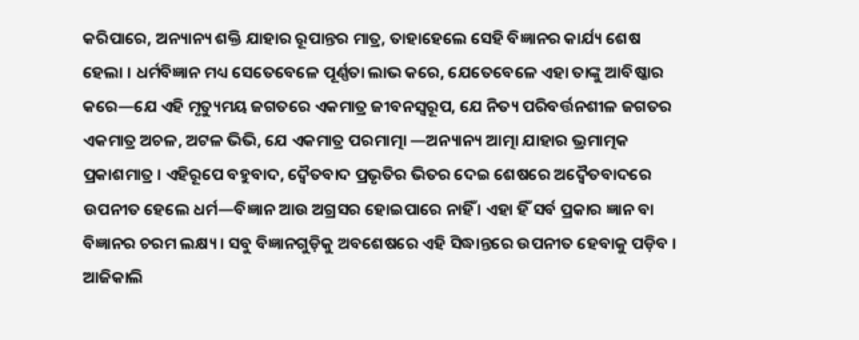କରିପାରେ, ଅନ୍ୟାନ୍ୟ ଶକ୍ତି ଯାହାର ରୂପାନ୍ତର ମାତ୍ର, ତାହାହେଲେ ସେହି ବିଜ୍ଞାନର କାର୍ଯ୍ୟ ଶେଷ ହେଲା । ଧର୍ମବିଜ୍ଞାନ ମଧ୍ୟ ସେତେବେଳେ ପୂର୍ଣ୍ଣତା ଲାଭ କରେ, ଯେତେବେଳେ ଏହା ତାଙ୍କୁ ଆବିଷ୍କାର କରେ—ଯେ ଏହି ମୃତ୍ୟୁମୟ ଜଗତରେ ଏକମାତ୍ର ଜୀବନସ୍ଵରୂପ, ଯେ ନିତ୍ୟ ପରିବର୍ତ୍ତନଶୀଳ ଜଗତର ଏକମାତ୍ର ଅଚଳ, ଅଟଳ ଭିଭି, ଯେ ଏକମାତ୍ର ପରମାତ୍ମା —ଅନ୍ୟାନ୍ୟ ଆତ୍ମା ଯାହାର ଭ୍ରମାତ୍ମକ ପ୍ରକାଶମାତ୍ର । ଏହିରୂପେ ବହୁବାଦ, ଦ୍ବୈତବାଦ ପ୍ରଭୃତିର ଭିତର ଦେଇ ଶେଷରେ ଅଦ୍ବୈତବାଦରେ ଉପନୀତ ହେଲେ ଧର୍ମ—ବିଜ୍ଞାନ ଆଉ ଅଗ୍ରସର ହୋଇପାରେ ନାହିଁ । ଏହା ହିଁ ସର୍ବ ପ୍ରକାର ଜ୍ଞାନ ବା ବିଜ୍ଞାନର ଚରମ ଲକ୍ଷ୍ୟ । ସବୁ ବିଜ୍ଞାନଗୁଡ଼ିକୁ ଅବଶେଷରେ ଏହି ସିଦ୍ଧାନ୍ତରେ ଉପନୀତ ହେବାକୁ ପଡ଼ିବ । ଆଜିକାଲି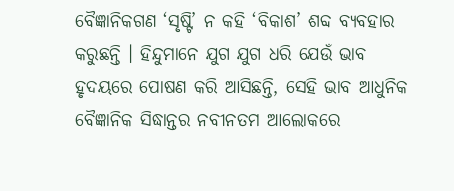ବୈଜ୍ଞାନିକଗଣ ‘ସୃଷ୍ଟି’ ନ କହି ‘ବିକାଶ’ ଶବ୍ଦ ବ୍ୟବହାର କରୁଛନ୍ତି । ହିନ୍ଦୁମାନେ ଯୁଗ ଯୁଗ ଧରି ଯେଉଁ ଭାବ ହୃଦୟରେ ପୋଷଣ କରି ଆସିଛନ୍ତି, ସେହି ଭାବ ଆଧୁନିକ ବୈଜ୍ଞାନିକ ସିଦ୍ଧାନ୍ତର ନବୀନତମ ଆଲୋକରେ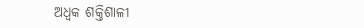ଅଧ୍ଵକ ଶକ୍ତିଶାଳୀ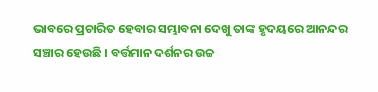ଭାବରେ ପ୍ରଚାରିତ ହେବାର ସମ୍ଭାବନା ଦେଖୁ ତାଙ୍କ ହୃଦୟରେ ଆନନ୍ଦର ସଞ୍ଚାର ହେଉଛି । ବର୍ତ୍ତମାନ ଦର୍ଶନର ଉଚ୍ଚ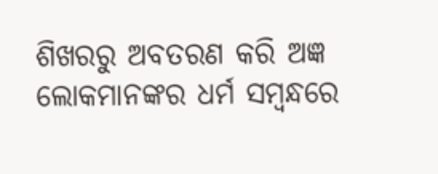ଶିଖରରୁ ଅବତରଣ କରି ଅଜ୍ଞ ଲୋକମାନଙ୍କର ଧର୍ମ ସମ୍ବନ୍ଧରେ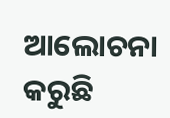ଆଲୋଚନା କରୁଛି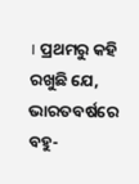। ପ୍ରଥମରୁ କହି ରଖୁଛି ଯେ, ଭାରତବର୍ଷରେ ବହୁ-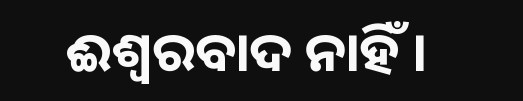ଈଶ୍ବରବାଦ ନାହିଁ ।